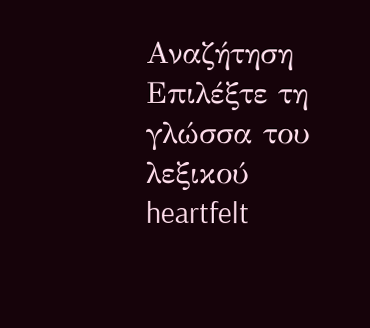Αναζήτηση
Επιλέξτε τη γλώσσα του λεξικού
heartfelt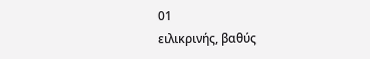01
ειλικρινής, βαθύς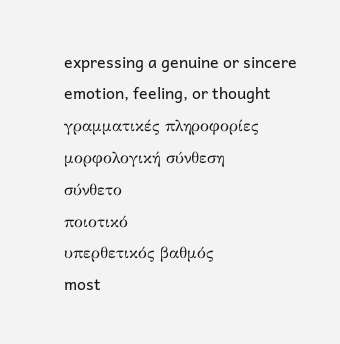expressing a genuine or sincere emotion, feeling, or thought
γραμματικές πληροφορίες
μορφολογική σύνθεση
σύνθετο
ποιοτικό
υπερθετικός βαθμός
most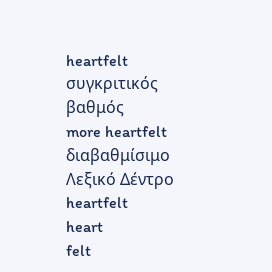heartfelt
συγκριτικός βαθμός
more heartfelt
διαβαθμίσιμο
Λεξικό Δέντρο
heartfelt
heart
felt